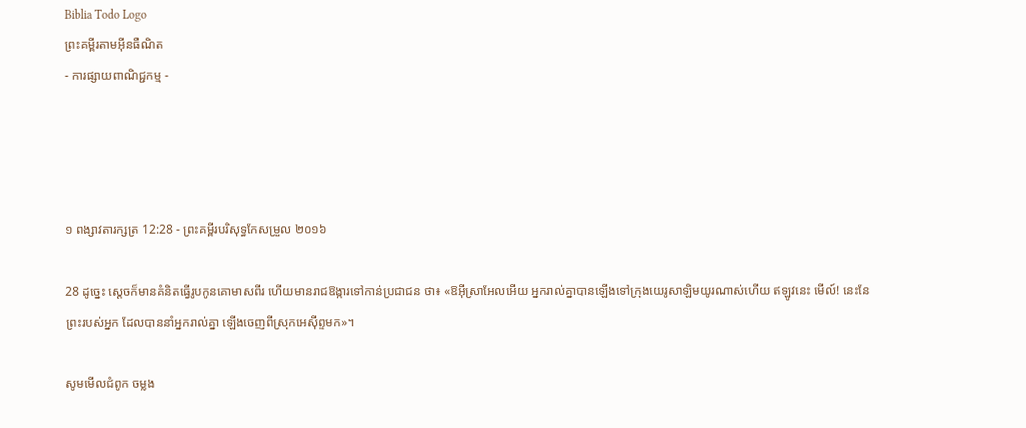Biblia Todo Logo
ព្រះគម្ពីរតាមអ៊ីនធឺណិត
- ការផ្សាយពាណិជ្ជកម្ម -




១ ពង្សាវ‌តារ‌ក្សត្រ 12:28 - ព្រះគម្ពីរបរិសុទ្ធកែសម្រួល ២០១៦

28 ដូច្នេះ ស្ដេចក៏មានគំនិតធ្វើរូបកូនគោមាសពីរ ហើយមានរាជ‌ឱង្ការទៅកាន់ប្រជាជន ថា៖ «ឱអ៊ីស្រា‌អែលអើយ អ្នករាល់គ្នាបានឡើងទៅក្រុងយេរូ‌សាឡិមយូរណាស់ហើយ ឥឡូវនេះ មើល៍! នេះនែ ព្រះរបស់អ្នក ដែលបាននាំអ្នករាល់គ្នា ឡើងចេញពីស្រុកអេស៊ីព្ទមក»។

សូមមើលជំពូក ចម្លង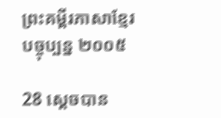ព្រះគម្ពីរភាសាខ្មែរបច្ចុប្បន្ន ២០០៥

28 ស្ដេចបាន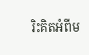រិះគិតអំពីម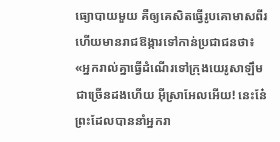ធ្យោ‌បាយមួយ គឺឲ្យគេសិតធ្វើរូបគោមាសពីរ ហើយមានរាជ‌ឱង្ការទៅកាន់ប្រជា‌ជនថា៖ «អ្នករាល់គ្នាធ្វើដំណើរទៅក្រុងយេរូ‌សាឡឹមជាច្រើនដងហើយ អ៊ីស្រា‌អែលអើយ! នេះនែ៎ ព្រះដែលបាននាំអ្នករា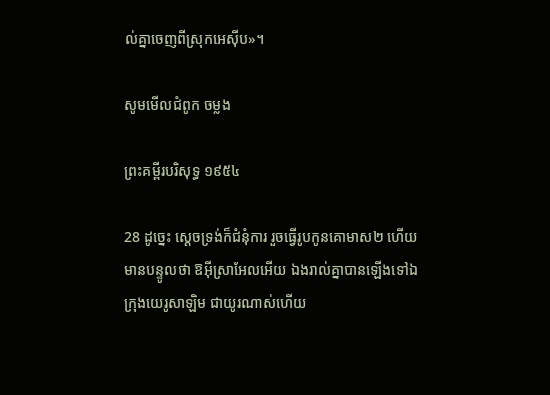ល់គ្នាចេញពីស្រុកអេស៊ីប»។

សូមមើលជំពូក ចម្លង

ព្រះគម្ពីរបរិសុទ្ធ ១៩៥៤

28 ដូច្នេះ ស្តេចទ្រង់ក៏ជំនុំការ រួចធ្វើរូបកូនគោមាស២ ហើយមានបន្ទូលថា ឱអ៊ីស្រាអែលអើយ ឯងរាល់គ្នាបានឡើងទៅឯក្រុងយេរូ‌សាឡិម ជាយូរណាស់ហើយ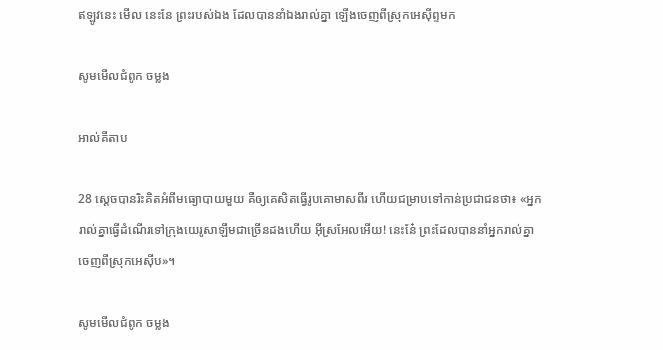ឥឡូវនេះ មើល នេះនែ ព្រះរបស់ឯង ដែលបាននាំឯងរាល់គ្នា ឡើងចេញពីស្រុកអេស៊ីព្ទមក

សូមមើលជំពូក ចម្លង

អាល់គីតាប

28 ស្តេចបានរិះ‌គិតអំពីមធ្យោ‌បាយមួយ គឺឲ្យគេសិតធ្វើរូបគោមាសពីរ ហើយជម្រាបទៅកាន់ប្រជា‌ជនថា៖ «អ្នករាល់គ្នាធ្វើដំណើរទៅក្រុងយេរូ‌សាឡឹមជាច្រើនដងហើយ អ៊ីស្រ‌អែលអើយ! នេះនែ៎ ព្រះដែលបាននាំអ្នករាល់គ្នាចេញពីស្រុកអេស៊ីប»។

សូមមើលជំពូក ចម្លង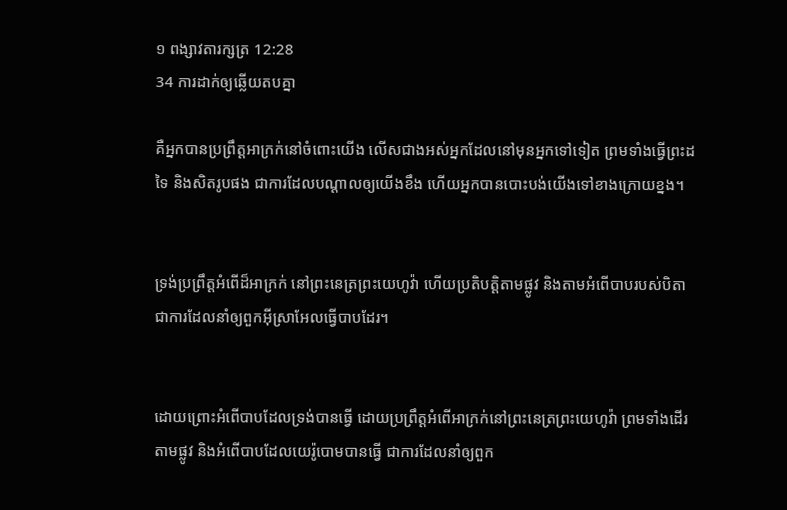១ ពង្សាវ‌តារ‌ក្សត្រ 12:28
34 ការដាក់ឲ្យឆ្លើយតបគ្នា

គឺអ្នកបានប្រព្រឹត្តអាក្រក់នៅចំពោះយើង លើសជាងអស់អ្នកដែលនៅមុនអ្នកទៅទៀត ព្រមទាំងធ្វើព្រះដទៃ និងសិតរូបផង ជាការដែលបណ្ដាលឲ្យយើងខឹង ហើយអ្នកបានបោះ‌បង់យើងទៅខាងក្រោយខ្នង។


ទ្រង់ប្រព្រឹត្តអំពើដ៏អាក្រក់ នៅព្រះ‌នេត្រព្រះ‌យេហូវ៉ា ហើយប្រតិ‌បត្តិតាមផ្លូវ និងតាមអំពើបាបរបស់បិតា ជាការដែលនាំឲ្យពួកអ៊ីស្រា‌អែលធ្វើបាបដែរ។


ដោយព្រោះអំពើបាបដែលទ្រង់បានធ្វើ ដោយប្រព្រឹត្តអំពើអាក្រក់នៅព្រះ‌នេត្រព្រះ‌យេហូវ៉ា ព្រមទាំងដើរតាមផ្លូវ និងអំពើបាបដែលយេរ៉ូ‌បោមបានធ្វើ ជាការដែលនាំឲ្យពួក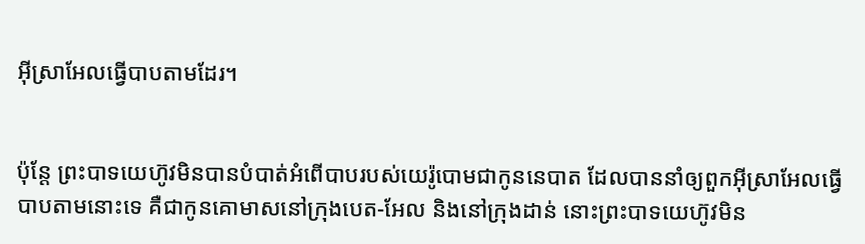អ៊ីស្រា‌អែលធ្វើបាបតាមដែរ។


ប៉ុន្តែ ព្រះបាទយេហ៊ូវមិនបានបំបាត់អំពើបាបរបស់យេរ៉ូ‌បោមជាកូននេបាត ដែលបាននាំឲ្យពួកអ៊ីស្រា‌អែលធ្វើបាបតាមនោះទេ គឺជាកូនគោមាសនៅក្រុងបេត-អែល និងនៅក្រុងដាន់ នោះព្រះបាទយេហ៊ូវមិន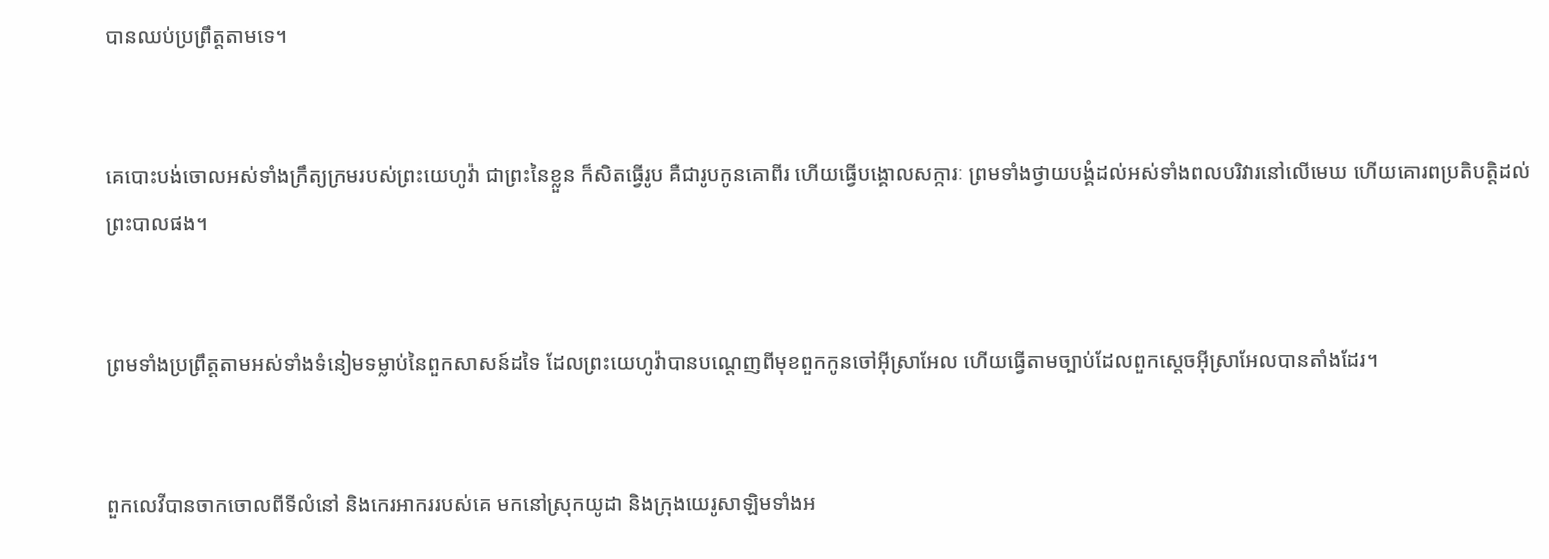បានឈប់ប្រព្រឹត្តតាមទេ។


គេបោះ‌បង់ចោលអស់ទាំងក្រឹត្យ‌ក្រមរបស់ព្រះ‌យេហូវ៉ា ជាព្រះនៃខ្លួន ក៏សិតធ្វើរូប គឺជារូបកូនគោពីរ ហើយធ្វើបង្គោលសក្ការៈ ព្រមទាំងថ្វាយបង្គំដល់អស់ទាំងពលបរិវារនៅលើមេឃ ហើយគោរពប្រតិ‌បត្តិដល់ព្រះ‌បាលផង។


ព្រមទាំងប្រព្រឹត្តតាមអស់ទាំងទំនៀមទម្លាប់នៃពួកសាសន៍ដទៃ ដែលព្រះ‌យេហូវ៉ាបានបណ្តេញពីមុខពួកកូនចៅអ៊ីស្រា‌អែល ហើយធ្វើតាមច្បាប់ដែលពួកស្តេចអ៊ីស្រា‌អែលបានតាំងដែរ។


ពួកលេវីបានចាកចោលពីទីលំនៅ និងកេរ‌អាកររបស់គេ មកនៅស្រុកយូដា និងក្រុងយេរូ‌សាឡិមទាំងអ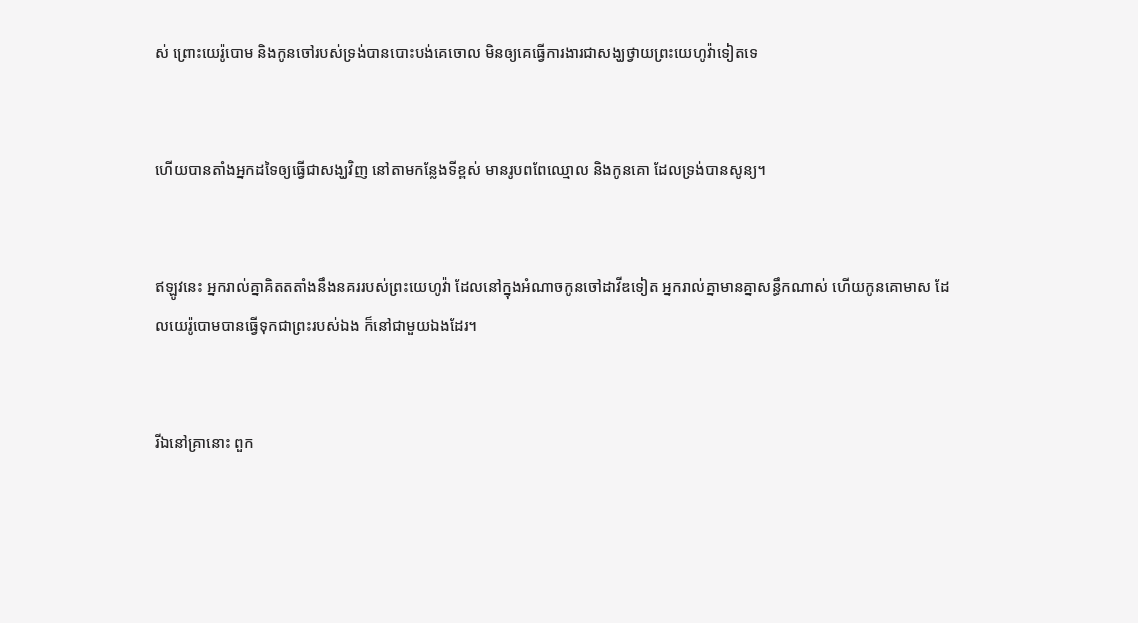ស់ ព្រោះយេរ៉ូ‌បោម និងកូនចៅរបស់ទ្រង់បានបោះ‌បង់គេចោល មិនឲ្យគេធ្វើការ‌ងារជាសង្ឃថ្វាយព្រះ‌យេហូវ៉ាទៀតទេ


ហើយបានតាំងអ្នកដទៃឲ្យធ្វើជាសង្ឃវិញ នៅតាមកន្លែងទីខ្ពស់ មានរូបពពែឈ្មោល និងកូនគោ ដែលទ្រង់បានសូន្យ។


ឥឡូវនេះ អ្នករាល់គ្នាគិតតតាំងនឹងនគររបស់ព្រះ‌យេហូវ៉ា ដែលនៅក្នុងអំណាចកូនចៅដាវីឌទៀត អ្នករាល់គ្នាមានគ្នាសន្ធឹកណាស់ ហើយកូនគោមាស ដែលយេរ៉ូ‌បោមបានធ្វើទុកជាព្រះរបស់ឯង ក៏នៅជា‌មួយឯងដែរ។


រីឯនៅគ្រានោះ ពួក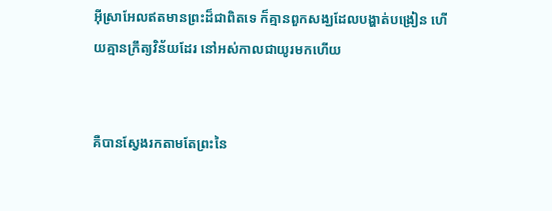អ៊ីស្រា‌អែលឥតមានព្រះដ៏ជាពិតទេ ក៏គ្មានពួកសង្ឃដែលបង្ហាត់បង្រៀន ហើយគ្មានក្រឹត្យ‌វិន័យដែរ នៅអស់កាលជាយូរមកហើយ


គឺបានស្វែងរកតាមតែព្រះនៃ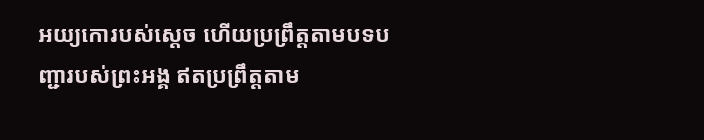អយ្យកោរបស់ស្ដេច ហើយប្រព្រឹត្តតាមបទបញ្ជារបស់ព្រះ‌អង្គ ឥតប្រព្រឹត្តតាម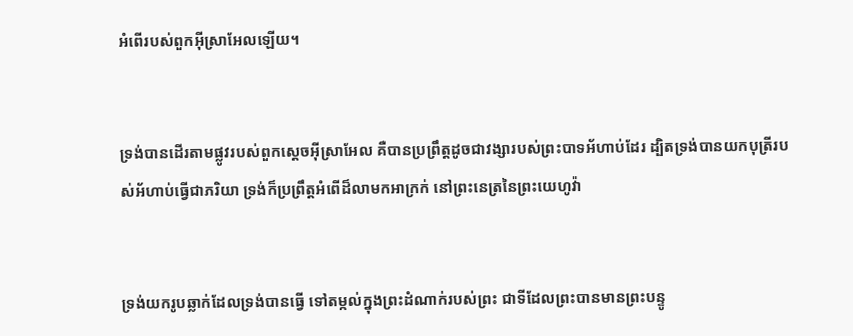អំពើរបស់ពួកអ៊ីស្រា‌អែលឡើយ។


ទ្រង់បានដើរតាមផ្លូវរបស់ពួកស្តេចអ៊ីស្រា‌អែល គឺបានប្រព្រឹត្តដូចជាវង្សារបស់ព្រះបាទអ័ហាប់ដែរ ដ្បិតទ្រង់បានយកបុត្រីរបស់អ័ហាប់ធ្វើជាភរិយា ទ្រង់ក៏ប្រព្រឹត្តអំពើដ៏លាមកអាក្រក់ នៅព្រះ‌នេត្រនៃព្រះ‌យេហូវ៉ា


ទ្រង់យករូបឆ្លាក់ដែលទ្រង់បានធ្វើ ទៅតម្កល់ក្នុងព្រះ‌ដំណាក់របស់ព្រះ ជាទីដែលព្រះបានមានព្រះ‌បន្ទូ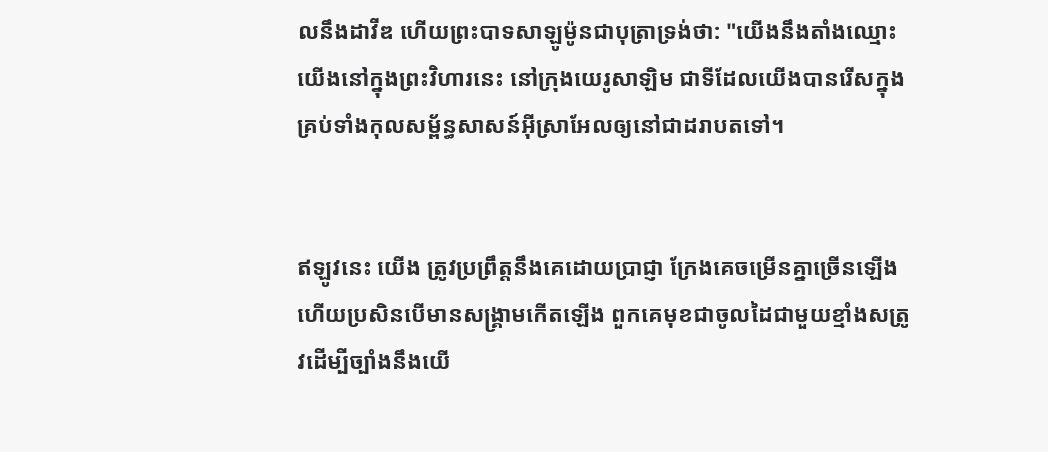លនឹងដាវីឌ ហើយព្រះបាទសាឡូម៉ូនជាបុត្រាទ្រង់ថា: "យើងនឹងតាំងឈ្មោះយើងនៅក្នុងព្រះ‌វិហារនេះ នៅក្រុងយេរូ‌សាឡិម ជាទីដែលយើងបានរើសក្នុងគ្រប់ទាំងកុល‌សម្ព័ន្ធសាសន៍អ៊ីស្រា‌អែលឲ្យនៅជាដរាបតទៅ។


ឥឡូវនេះ យើង ត្រូវប្រព្រឹត្តនឹងគេដោយប្រាជ្ញា ក្រែងគេចម្រើនគ្នាច្រើនឡើង ហើយប្រសិន‌បើមានសង្គ្រាមកើតឡើង ពួក‌គេមុខជាចូលដៃជា‌មួយខ្មាំងសត្រូវដើម្បីច្បាំងនឹងយើ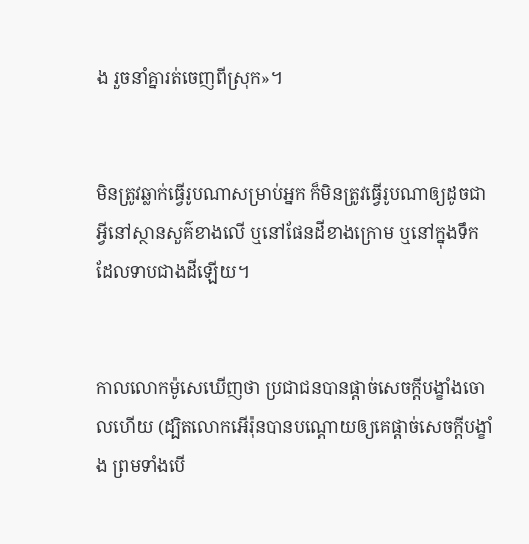ង រួចនាំគ្នារត់ចេញពីស្រុក»។


មិនត្រូវឆ្លាក់ធ្វើរូបណាសម្រាប់អ្នក ក៏មិនត្រូវធ្វើរូបណាឲ្យដូចជាអ្វីនៅស្ថាន‌សួគ៌ខាងលើ ឬនៅផែន‌ដីខាងក្រោម ឬនៅក្នុងទឹកដែលទាបជាងដីឡើយ។


កាលលោកម៉ូសេឃើញថា ប្រជា‌ជនបានផ្តាច់សេចក្ដីបង្ខាំងចោលហើយ (ដ្បិតលោកអើរ៉ុនបានបណ្ដោយឲ្យគេផ្ដាច់សេចក្ដីបង្ខាំង ព្រមទាំងបើ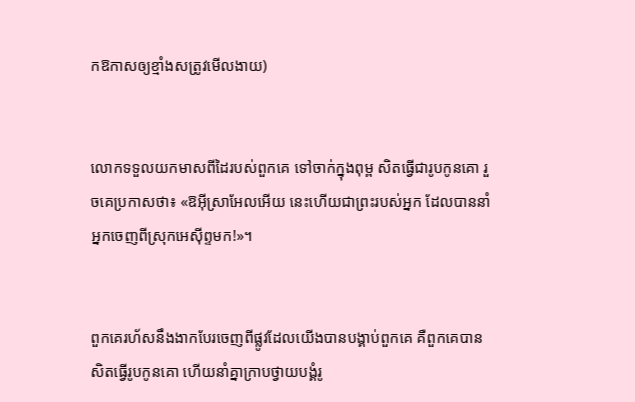កឱកាសឲ្យខ្មាំងសត្រូវមើលងាយ)


លោកទទួលយកមាសពីដៃរបស់ពួក‌គេ ទៅចាក់ក្នុងពុម្ព សិតធ្វើជារូបកូនគោ រួចគេប្រកាសថា៖ «ឱអ៊ី‌ស្រា‌អែលអើយ នេះហើយជាព្រះរបស់អ្នក ដែលបាននាំអ្នកចេញពីស្រុកអេស៊ីព្ទមក!»។


ពួក‌គេរហ័សនឹងងាកបែរចេញពីផ្លូវដែលយើងបានបង្គាប់ពួក‌គេ គឺពួក‌គេបានសិតធ្វើរូបកូនគោ ហើយនាំគ្នាក្រាបថ្វាយបង្គំរូ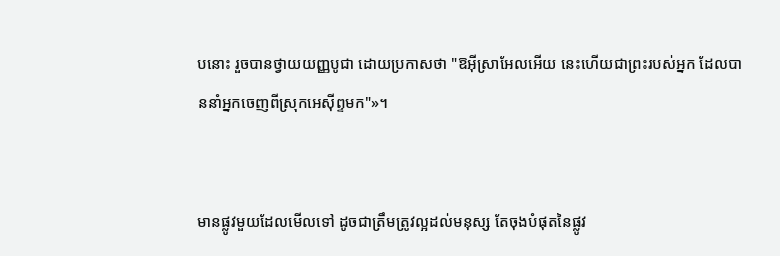បនោះ រួចបានថ្វាយយញ្ញ‌បូជា ដោយប្រកាសថា "ឱអ៊ី‌ស្រា‌អែលអើយ នេះហើយជាព្រះរបស់អ្នក ដែលបាននាំអ្នកចេញពីស្រុកអេស៊ីព្ទមក"»។


មានផ្លូវមួយដែលមើលទៅ ដូចជាត្រឹមត្រូវល្អដល់មនុស្ស តែចុងបំផុតនៃផ្លូវ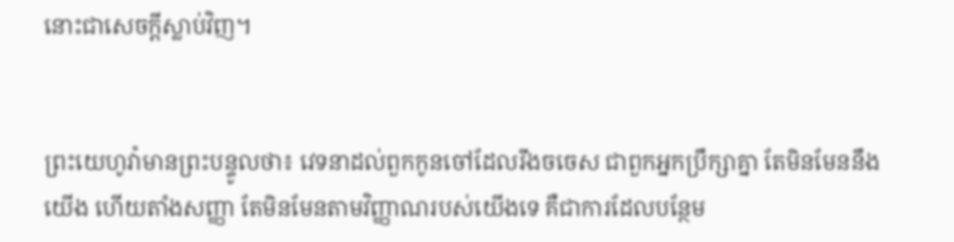នោះជាសេចក្ដីស្លាប់វិញ។


ព្រះ‌យេហូវ៉ាមានព្រះ‌បន្ទូលថា៖ វេទនាដល់ពួកកូនចៅដែលរឹងចចេស ជាពួកអ្នកប្រឹក្សាគ្នា តែមិនមែននឹងយើង ហើយតាំងសញ្ញា តែមិនមែនតាមវិញ្ញាណរបស់យើងទេ គឺជាការដែលបន្ថែម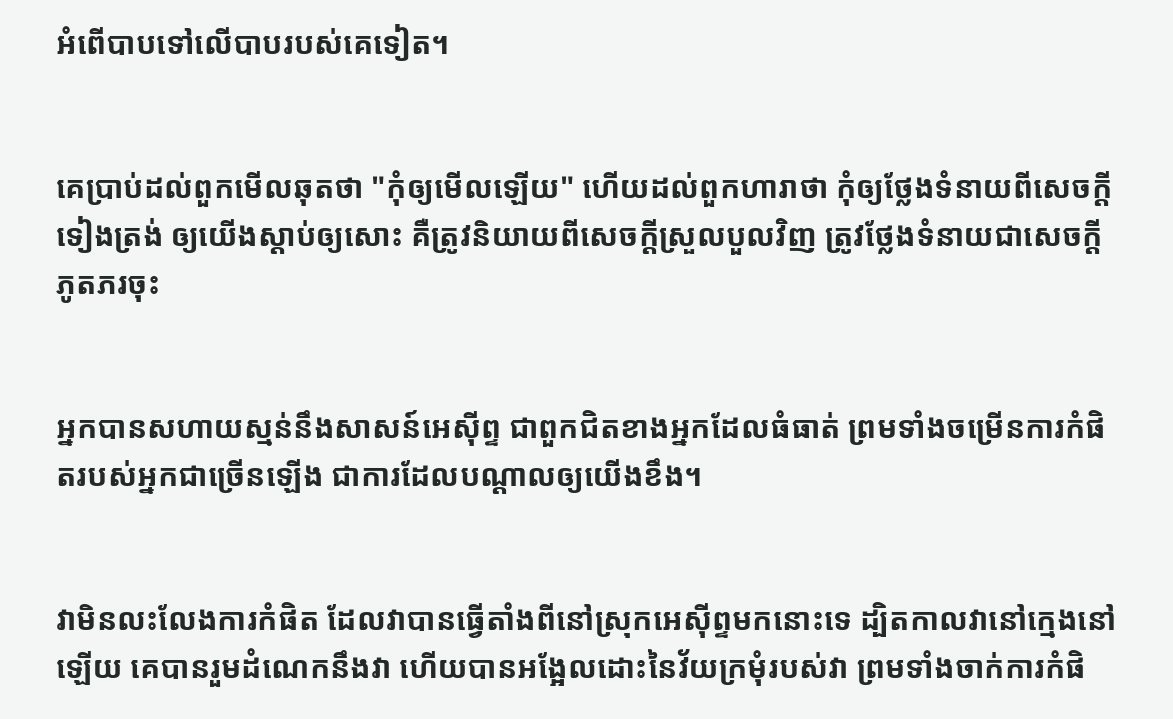អំពើបាបទៅលើបាបរបស់គេទៀត។


គេប្រាប់ដល់ពួកមើលឆុតថា "កុំឲ្យមើលឡើយ" ហើយដល់ពួកហារាថា កុំឲ្យថ្លែងទំនាយពីសេចក្ដីទៀងត្រង់ ឲ្យយើងស្តាប់ឲ្យសោះ គឺត្រូវនិយាយពីសេចក្ដីស្រួល‌បួលវិញ ត្រូវថ្លែងទំនាយជាសេចក្ដីភូត‌ភរចុះ


អ្នកបានសហាយ‌ស្មន់នឹងសាសន៍អេស៊ីព្ទ ជាពួកជិតខាងអ្នកដែលធំធាត់ ព្រមទាំងចម្រើនការកំផិតរបស់អ្នកជាច្រើនឡើង ជាការដែលបណ្ដាលឲ្យយើងខឹង។


វាមិនលះ‌លែងការកំផិត ដែលវាបានធ្វើតាំងពីនៅស្រុកអេស៊ីព្ទមកនោះទេ ដ្បិតកាលវានៅក្មេងនៅឡើយ គេបានរួមដំណេកនឹងវា ហើយបានអង្អែលដោះនៃវ័យក្រមុំរបស់វា ព្រមទាំងចាក់ការកំផិ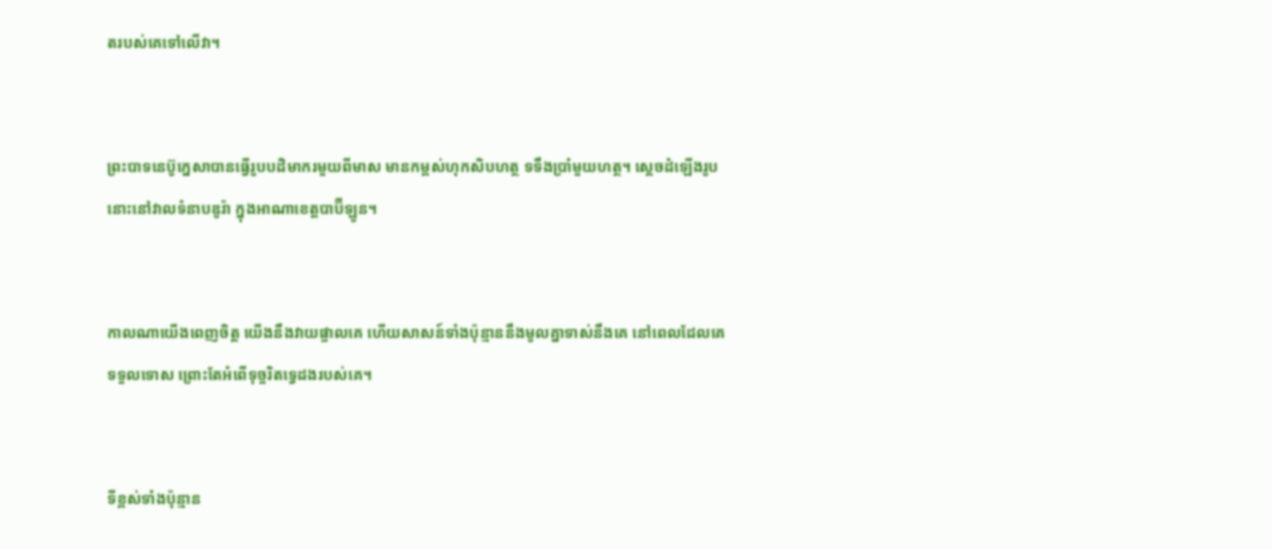តរបស់គេទៅលើវា។


ព្រះបាទនេប៊ូ‌ក្នេសាបានធ្វើរូបបដិ‌មាករមួយពីមាស មានកម្ពស់ហុកសិបហត្ថ ទទឹងប្រាំមួយហត្ថ។ ស្ដេចដំឡើងរូបនោះនៅវាលទំនាបឌូរ៉ា ក្នុងអាណាខេត្តបាប៊ី‌ឡូន។


កាលណាយើងពេញចិត្ត យើងនឹងវាយផ្ចាលគេ ហើយសាសន៍ទាំងប៉ុន្មាននឹងមូលគ្នាទាស់នឹងគេ នៅពេលដែលគេទទួលទោស ព្រោះតែអំពើទុច្ចរិតទ្វេដងរបស់គេ។


ទីខ្ពស់ទាំងប៉ុន្មាន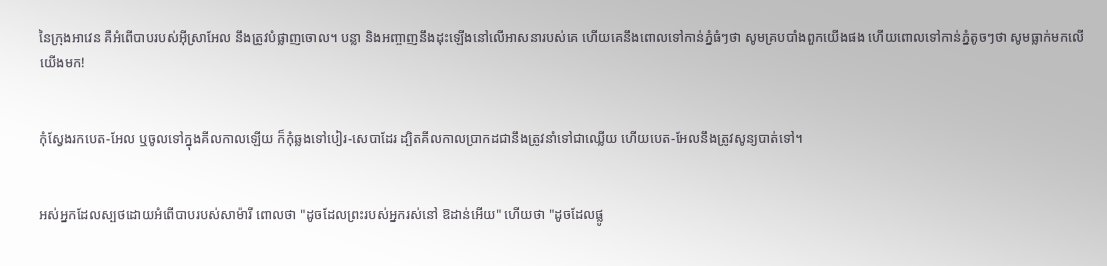នៃក្រុងអាវេន គឺអំពើបាបរបស់អ៊ីស្រា‌អែល នឹងត្រូវបំផ្លាញចោល។ បន្លា និងអញ្ចាញនឹងដុះឡើងនៅលើអាសនារបស់គេ ហើយគេនឹងពោលទៅកាន់ភ្នំធំៗថា សូមគ្របបាំងពួកយើងផង ហើយពោលទៅកាន់ភ្នំតូចៗថា សូមធ្លាក់មកលើយើងមក!


កុំស្វែងរកបេត-អែល ឬចូលទៅក្នុងគីល‌កាលឡើយ ក៏កុំឆ្លងទៅបៀរ-សេបាដែរ ដ្បិតគីល‌កាលប្រាកដជានឹងត្រូវនាំទៅជាឈ្លើយ ហើយបេត-អែលនឹងត្រូវសូន្យបាត់ទៅ។


អស់អ្នកដែលស្បថដោយអំពើបាបរបស់សាម៉ារី ពោលថា "ដូចដែលព្រះរបស់អ្នករស់នៅ ឱដាន់អើយ" ហើយថា "ដូចដែលផ្លូ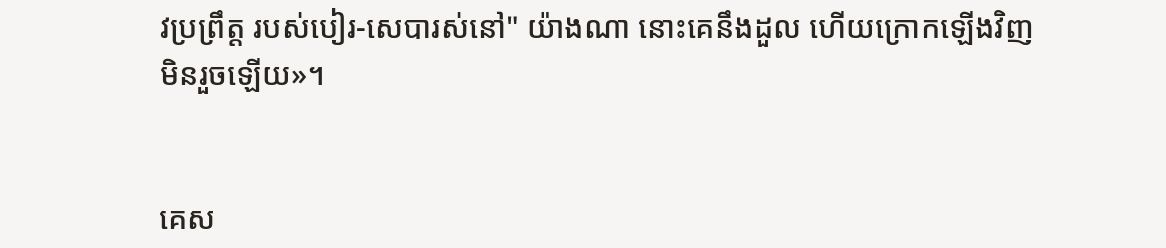វប្រព្រឹត្ត របស់បៀរ-សេបារស់នៅ" យ៉ាងណា នោះគេនឹងដួល ហើយក្រោកឡើងវិញមិនរួចឡើយ»។


គេស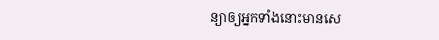ន្យាឲ្យអ្នកទាំងនោះមានសេ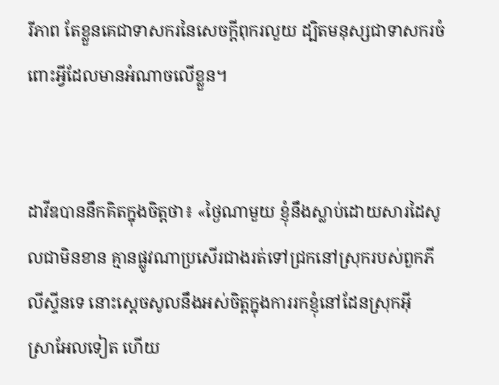រី‌ភាព តែខ្លួនគេជាទាសករនៃសេចក្ដីពុករលួយ ដ្បិតមនុស្សជាទាសករចំពោះអ្វីដែលមានអំណាចលើខ្លួន។


ដាវីឌបាននឹកគិតក្នុងចិត្តថា៖ «ថ្ងៃណាមួយ ខ្ញុំនឹងស្លាប់ដោយ‌សារដៃសូលជាមិនខាន គ្មានផ្លូវណាប្រសើរជាងរត់ទៅជ្រកនៅស្រុករបស់ពួកភីលី‌ស្ទីនទេ នោះស្ដេចសូលនឹងអស់ចិត្តក្នុងការរកខ្ញុំនៅដែនស្រុកអ៊ីស្រា‌អែលទៀត ហើយ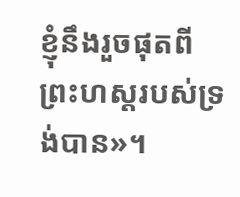ខ្ញុំនឹងរួចផុតពីព្រះ‌ហស្តរបស់ទ្រង់បាន»។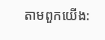តាមពួកយើង: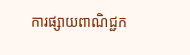ការផ្សាយពាណិជ្ជក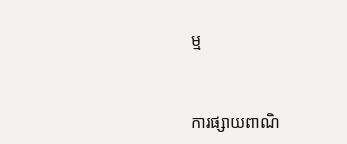ម្ម


ការផ្សាយពាណិ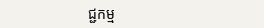ជ្ជកម្ម